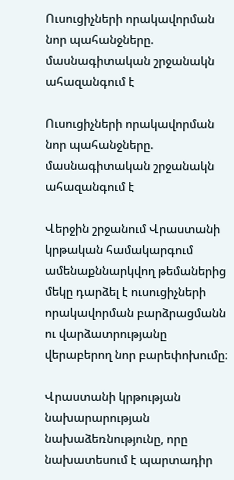Ուսուցիչների որակավորման նոր պահանջները. մասնագիտական շրջանակն ահազանգում է

Ուսուցիչների որակավորման նոր պահանջները. մասնագիտական շրջանակն ահազանգում է

Վերջին շրջանում Վրաստանի կրթական համակարգում ամենաքննարկվող թեմաներից մեկը դարձել է ուսուցիչների որակավորման բարձրացմանն ու վարձատրությանը վերաբերող նոր բարեփոխումը։

Վրաստանի կրթության նախարարության նախաձեռնությունը, որը նախատեսում է պարտադիր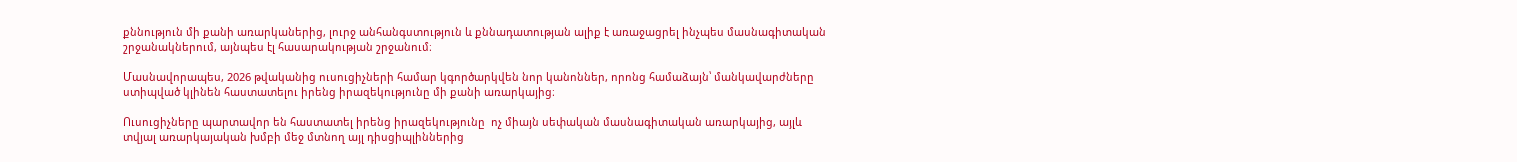քննություն մի քանի առարկաներից, լուրջ անհանգստություն և քննադատության ալիք է առաջացրել ինչպես մասնագիտական շրջանակներում, այնպես էլ հասարակության շրջանում։

Մասնավորապես, 2026 թվականից ուսուցիչների համար կգործարկվեն նոր կանոններ, որոնց համաձայն՝ մանկավարժները ստիպված կլինեն հաստատելու իրենց իրազեկությունը մի քանի առարկայից։

Ուսուցիչները պարտավոր են հաստատել իրենց իրազեկությունը  ոչ միայն սեփական մասնագիտական առարկայից, այլև տվյալ առարկայական խմբի մեջ մտնող այլ դիսցիպլիններից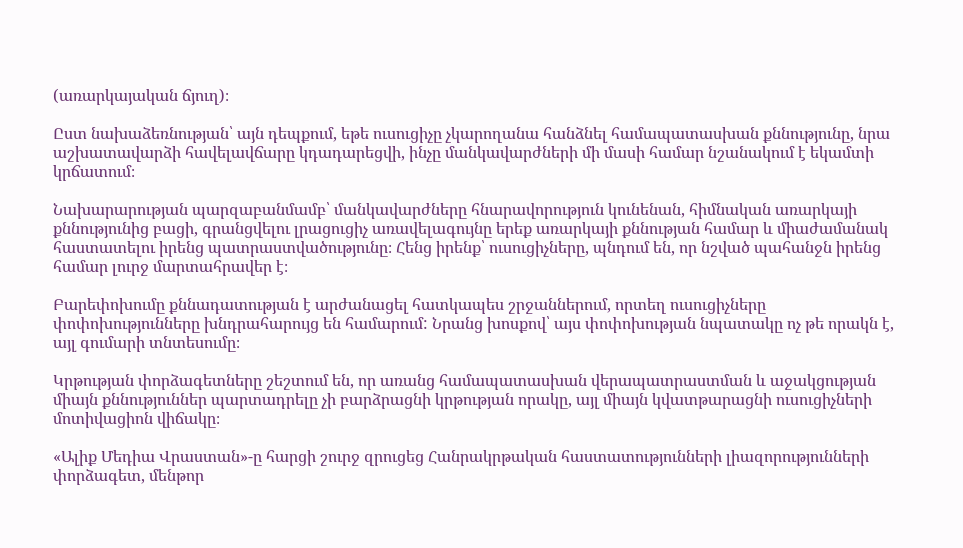(առարկայական ճյուղ)։

Ըստ նախաձեռնության՝ այն դեպքում, եթե ուսուցիչը չկարողանա հանձնել համապատասխան քննությունը, նրա աշխատավարձի հավելավճարը կդադարեցվի, ինչը մանկավարժների մի մասի համար նշանակում է եկամտի կրճատում։

Նախարարության պարզաբանմամբ՝ մանկավարժները հնարավորություն կունենան, հիմնական առարկայի քննությունից բացի, գրանցվելու լրացուցիչ առավելագույնը երեք առարկայի քննության համար և միաժամանակ հաստատելու իրենց պատրաստվածությունը։ Հենց իրենք՝ ուսուցիչները, պնդում են, որ նշված պահանջն իրենց համար լուրջ մարտահրավեր է։

Բարեփոխումը քննադատության է արժանացել հատկապես շրջաններում, որտեղ ուսուցիչները փոփոխությունները խնդրահարույց են համարում: Նրանց խոսքով՝ այս փոփոխության նպատակը ոչ թե որակն է, այլ գումարի տնտեսումը։

Կրթության փորձագետները շեշտում են, որ առանց համապատասխան վերապատրաստման և աջակցության միայն քննություններ պարտադրելը չի բարձրացնի կրթության որակը, այլ միայն կվատթարացնի ուսուցիչների մոտիվացիոն վիճակը։

«Ալիք Մեդիա Վրաստան»-ը հարցի շուրջ զրուցեց Հանրակրթական հաստատությունների լիազորությունների փորձագետ, մենթոր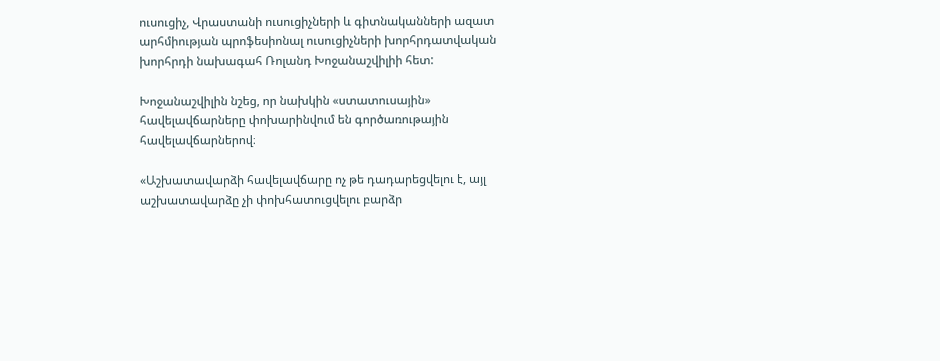ուսուցիչ, Վրաստանի ուսուցիչների և գիտնականների ազատ արհմիության պրոֆեսիոնալ ուսուցիչների խորհրդատվական խորհրդի նախագահ Ռոլանդ Խոջանաշվիլիի հետ:

Խոջանաշվիլին նշեց, որ նախկին «ստատուսային» հավելավճարները փոխարինվում են գործառութային հավելավճարներով։

«Աշխատավարձի հավելավճարը ոչ թե դադարեցվելու է, այլ աշխատավարձը չի փոխհատուցվելու բարձր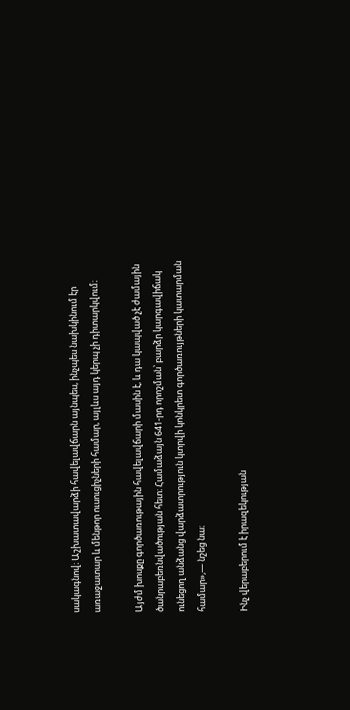սակագնով։ Աշխատավարձի հավելավճարն այնպես, ինչպես նախկինում էր առաջատար և մենթոր ուսուցիչների համար, այլևս այդ կերպ չի դիտարկվում։

Այժմ խոսքը գործառութային հավելավճարի մասին է, և դա կապված չէ ժամային ծանրաբեռնվածության հետ։ Համաձայն 641-րդ որոշման՝ բարձր կարգավիճակ ունեցող անձանց վարձատրություն կտրվի կոնկրետ գործառույթների կատարման համար»,— նշեց նա։

Ինչ վերաբերում է իրազեկության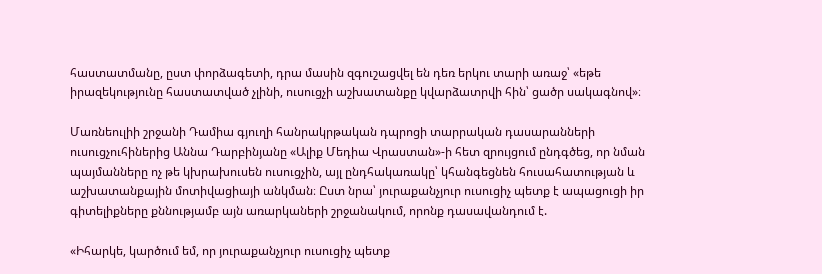հաստատմանը, ըստ փորձագետի, դրա մասին զգուշացվել են դեռ երկու տարի առաջ՝ «եթե իրազեկությունը հաստատված չլինի, ուսուցչի աշխատանքը կվարձատրվի հին՝ ցածր սակագնով»։

Մառնեուլիի շրջանի Դամիա գյուղի հանրակրթական դպրոցի տարրական դասարանների ուսուցչուհիներից Աննա Դարբինյանը «Ալիք Մեդիա Վրաստան»-ի հետ զրույցում ընդգծեց, որ նման պայմանները ոչ թե կխրախուսեն ուսուցչին, այլ ընդհակառակը՝ կհանգեցնեն հուսահատության և աշխատանքային մոտիվացիայի անկման։ Ըստ նրա՝ յուրաքանչյուր ուսուցիչ պետք է ապացուցի իր գիտելիքները քննությամբ այն առարկաների շրջանակում, որոնք դասավանդում է.

«Իհարկե, կարծում եմ, որ յուրաքանչյուր ուսուցիչ պետք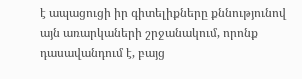է ապացուցի իր գիտելիքները քննությունով այն առարկաների շրջանակում, որոնք դասավանդում է, բայց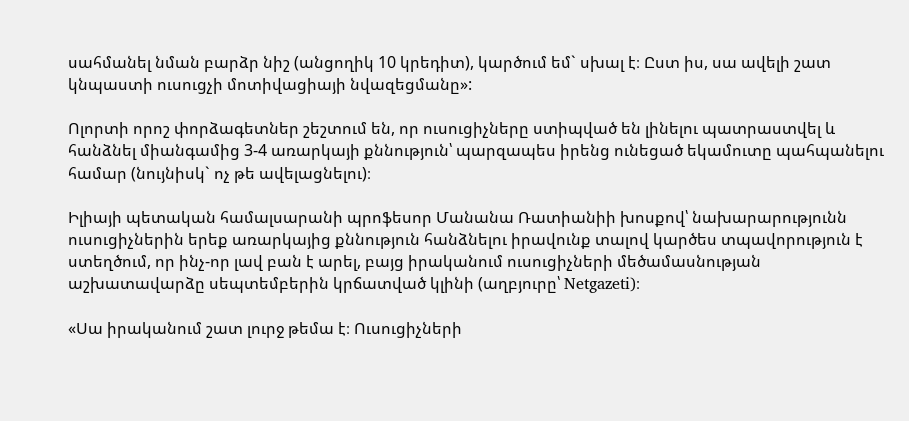սահմանել նման բարձր նիշ (անցողիկ 10 կրեդիտ), կարծում եմ` սխալ է։ Ըստ իս, սա ավելի շատ կնպաստի ուսուցչի մոտիվացիայի նվազեցմանը»:

Ոլորտի որոշ փորձագետներ շեշտում են, որ ուսուցիչները ստիպված են լինելու պատրաստվել և հանձնել միանգամից 3-4 առարկայի քննություն՝ պարզապես իրենց ունեցած եկամուտը պահպանելու համար (նույնիսկ` ոչ թե ավելացնելու)։

Իլիայի պետական համալսարանի պրոֆեսոր Մանանա Ռատիանիի խոսքով՝ նախարարությունն ուսուցիչներին երեք առարկայից քննություն հանձնելու իրավունք տալով կարծես տպավորություն է ստեղծում, որ ինչ-որ լավ բան է արել, բայց իրականում ուսուցիչների մեծամասնության աշխատավարձը սեպտեմբերին կրճատված կլինի (աղբյուրը՝ Netgazeti)։

«Սա իրականում շատ լուրջ թեմա է։ Ուսուցիչների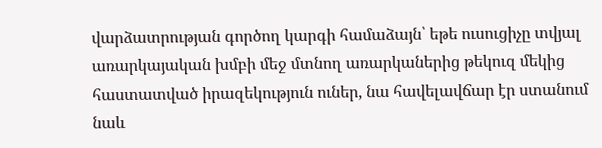վարձատրության գործող կարգի համաձայն՝ եթե ուսուցիչը տվյալ առարկայական խմբի մեջ մտնող առարկաներից թեկուզ մեկից հաստատված իրազեկություն ուներ, նա հավելավճար էր ստանում նաև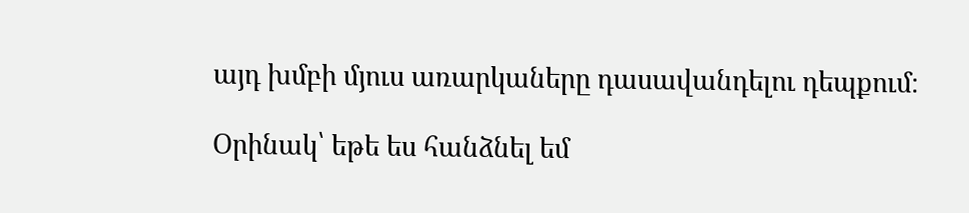այդ խմբի մյուս առարկաները դասավանդելու դեպքում։

Օրինակ՝ եթե ես հանձնել եմ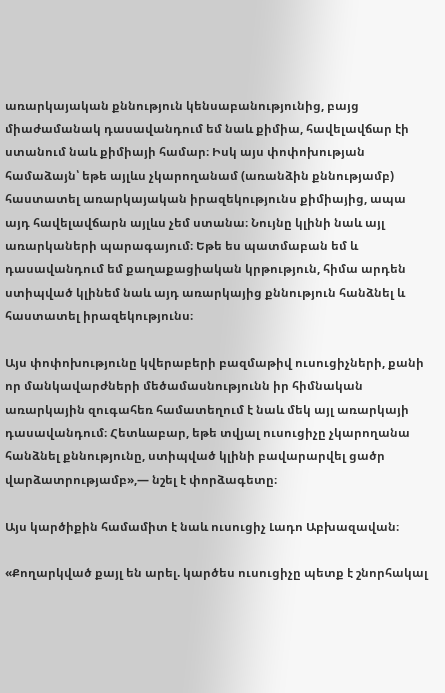առարկայական քննություն կենսաբանությունից, բայց միաժամանակ դասավանդում եմ նաև քիմիա, հավելավճար էի ստանում նաև քիմիայի համար։ Իսկ այս փոփոխության համաձայն՝ եթե այլևս չկարողանամ (առանձին քննությամբ) հաստատել առարկայական իրազեկությունս քիմիայից, ապա այդ հավելավճարն այլևս չեմ ստանա։ Նույնը կլինի նաև այլ առարկաների պարագայում։ Եթե ես պատմաբան եմ և դասավանդում եմ քաղաքացիական կրթություն, հիմա արդեն ստիպված կլինեմ նաև այդ առարկայից քննություն հանձնել և հաստատել իրազեկությունս։

Այս փոփոխությունը կվերաբերի բազմաթիվ ուսուցիչների, քանի որ մանկավարժների մեծամասնությունն իր հիմնական առարկային զուգահեռ համատեղում է նաև մեկ այլ առարկայի դասավանդում։ Հետևաբար, եթե տվյալ ուսուցիչը չկարողանա հանձնել քննությունը, ստիպված կլինի բավարարվել ցածր վարձատրությամբ»,— նշել է փորձագետը։

Այս կարծիքին համամիտ է նաև ուսուցիչ Լադո Աբխազավան։

«Քողարկված քայլ են արել. կարծես ուսուցիչը պետք է շնորհակալ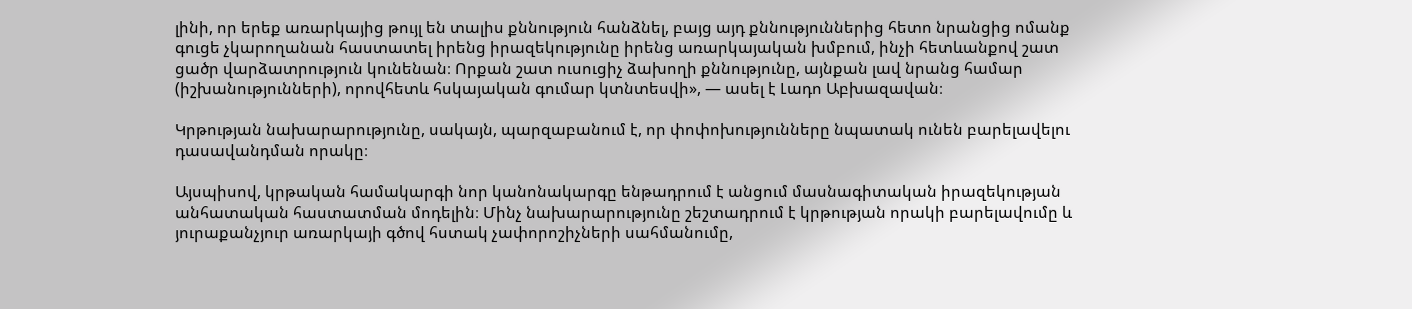լինի, որ երեք առարկայից թույլ են տալիս քննություն հանձնել, բայց այդ քննություններից հետո նրանցից ոմանք գուցե չկարողանան հաստատել իրենց իրազեկությունը իրենց առարկայական խմբում, ինչի հետևանքով շատ ցածր վարձատրություն կունենան։ Որքան շատ ուսուցիչ ձախողի քննությունը, այնքան լավ նրանց համար (իշխանությունների), որովհետև հսկայական գումար կտնտեսվի», — ասել է Լադո Աբխազավան։

Կրթության նախարարությունը, սակայն, պարզաբանում է, որ փոփոխությունները նպատակ ունեն բարելավելու դասավանդման որակը։

Այսպիսով, կրթական համակարգի նոր կանոնակարգը ենթադրում է անցում մասնագիտական իրազեկության անհատական հաստատման մոդելին։ Մինչ նախարարությունը շեշտադրում է կրթության որակի բարելավումը և յուրաքանչյուր առարկայի գծով հստակ չափորոշիչների սահմանումը,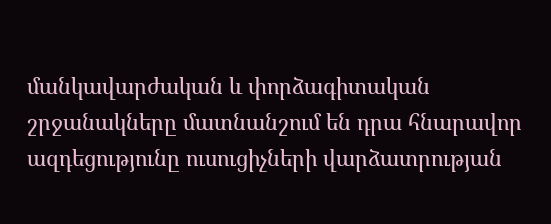մանկավարժական և փորձագիտական շրջանակները մատնանշում են դրա հնարավոր ազդեցությունը ուսուցիչների վարձատրության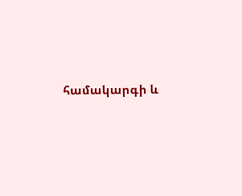համակարգի և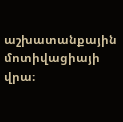աշխատանքային մոտիվացիայի վրա։